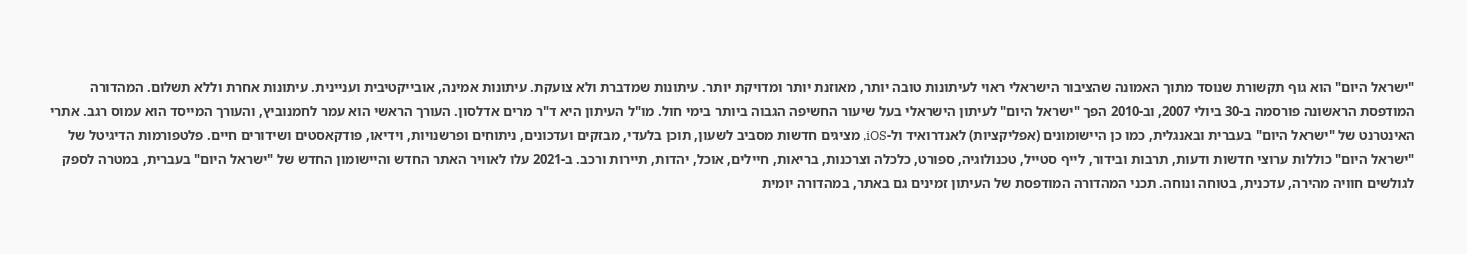"ישראל היום" הוא גוף תקשורת שנוסד מתוך האמונה שהציבור הישראלי ראוי לעיתונות טובה יותר, מאוזנת יותר ומדויקת יותר. עיתונות שמדברת ולא צועקת. עיתונות אמינה, אובייקטיבית ועניינית. עיתונות אחרת וללא תשלום. המהדורה המודפסת הראשונה פורסמה ב-30 ביולי 2007, וב-2010 הפך "ישראל היום" לעיתון הישראלי בעל שיעור החשיפה הגבוה ביותר בימי חול. מו"ל העיתון היא ד"ר מרים אדלסון. העורך הראשי הוא עמר לחמנוביץ, והעורך המייסד הוא עמוס רגב. אתרי האינטרנט של "ישראל היום" בעברית ובאנגלית, כמו כן היישומונים (אפליקציות) לאנדרואיד ול-iOS, מציגים חדשות מסביב לשעון, תוכן בלעדי, מבזקים ועדכונים, ניתוחים ופרשנויות, וידיאו, פודקאסטים ושידורים חיים. פלטפורמות הדיגיטל של "ישראל היום" כוללות ערוצי חדשות ודעות, תרבות ובידור, לייף סטייל, טכנולוגיה, ספורט, כלכלה וצרכנות, בריאות, חיילים, אוכל, יהדות, תיירות ורכב. ב-2021 עלו לאוויר האתר החדש והיישומון החדש של "ישראל היום" בעברית, במטרה לספק לגולשים חוויה מהירה, עדכנית, בטוחה ונוחה. תכני המהדורה המודפסת של העיתון זמינים גם באתר, במהדורה יומית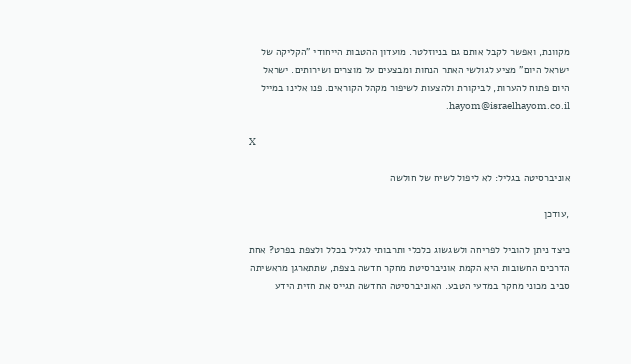מקוונת, ואפשר לקבל אותם גם בניוזלטר. מועדון ההטבות הייחודי "הקליקה של ישראל היום" מציע לגולשי האתר הנחות ומבצעים על מוצרים ושירותים. ישראל היום פתוח להערות, לביקורת ולהצעות לשיפור מקהל הקוראים. פנו אלינו במייל hayom@israelhayom.co.il.

X

אוניברסיטה בגליל: לא ליפול לשיח של חולשה

,עודכן

כיצד ניתן להוביל לפריחה ולשגשוג כלכלי ותרבותי לגליל בכלל ולצפת בפרט? אחת הדרכים החשובות היא הקמת אוניברסיטת מחקר חדשה בצפת, שתתארגן מראשיתה סביב מכוני מחקר במדעי הטבע. האוניברסיטה החדשה תגייס את חזית הידע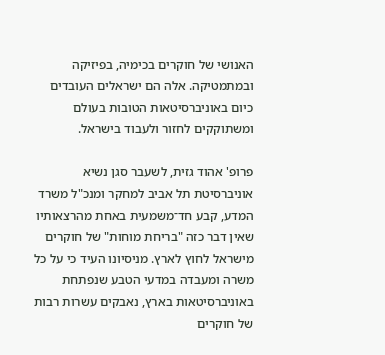האנושי של חוקרים בכימיה, בפיזיקה ובמתמטיקה. אלה הם ישראלים העובדים כיום באוניברסיטאות הטובות בעולם ומשתוקקים לחזור ולעבוד בישראל.

פרופ' אהוד גזית, לשעבר סגן נשיא אוניברסיטת תל אביב למחקר ומנכ"ל משרד המדע, קבע חד־משמעית באחת מהרצאותיו שאין דבר כזה "בריחת מוחות" של חוקרים מישראל לחוץ לארץ. מניסיונו העיד כי על כל משרה ומעבדה במדעי הטבע שנפתחת באוניברסיטאות בארץ, נאבקים עשרות רבות של חוקרים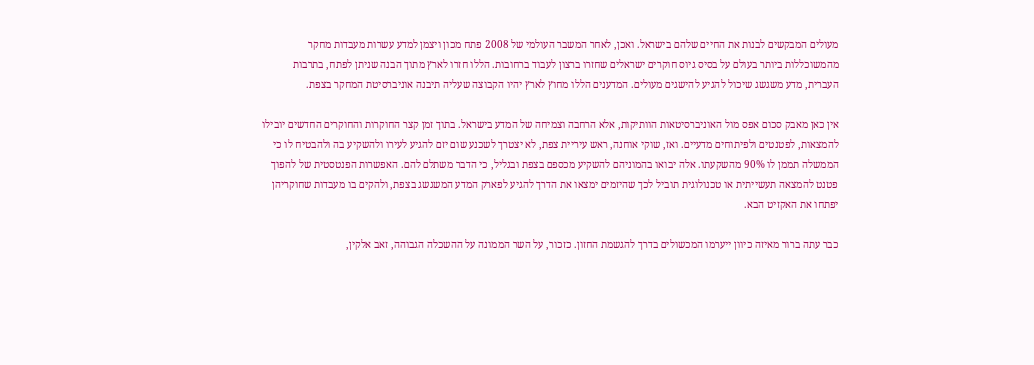מעולים המבקשים לבנות את החיים שלהם בישראל. ואכן, לאחר המשבר העולמי של 2008 פתח מכון ויצמן למדע עשרות מעבדות מחקר מהמשוכללות ביותר בעולם על בסיס גיוס חוקרים ישראלים שחזרו ברצון לעבוד ברחובות. הללו חזרו לארץ מתוך הבנה שניתן לפתח, בתרבות העברית, מדע משגשג שיכול להגיע להישגים מעולים. המדענים הללו מחוץ לארץ יהיו הקבוצה שעליה תיבנה אוניברסיטת המחקר בצפת.

אין כאן מאבק סכום אפס מול האוניברסיטאות הוותיקות, אלא הרחבה וצמיחה של המדע בישראל. בתוך זמן קצר החוקרות והחוקרים החדשים יובילו להמצאות, לפטנטים ולפיתוחים מדעיים. ואז, שוקי אוחנה, ראש עיריית צפת, לא יצטרך לשכנע שום יזם להגיע לעירו ולהשקיע בה ולהבטיח לו כי הממשלה תממן לו 90% מהשקעתו. אלה יבואו בהמוניהם להשקיע מכספם בצפת ובגליל, כי הדבר משתלם להם. האפשרות הפנטסטית של להפוך פטנט להמצאה תעשייתית או טכנולוגית תוביל לכך שהיזמים ימצאו את הדרך להגיע לפארק המדע המשגשג בצפת, ולהקים בו מעבדות שחוקריהן יפתחו את האקזיט הבא.

כבר עתה ברור מאיזה כיוון ייערמו המכשולים בדרך להגשמת החזון. כזכור, על השר הממונה על ההשכלה הגבוהה, זאב אלקין,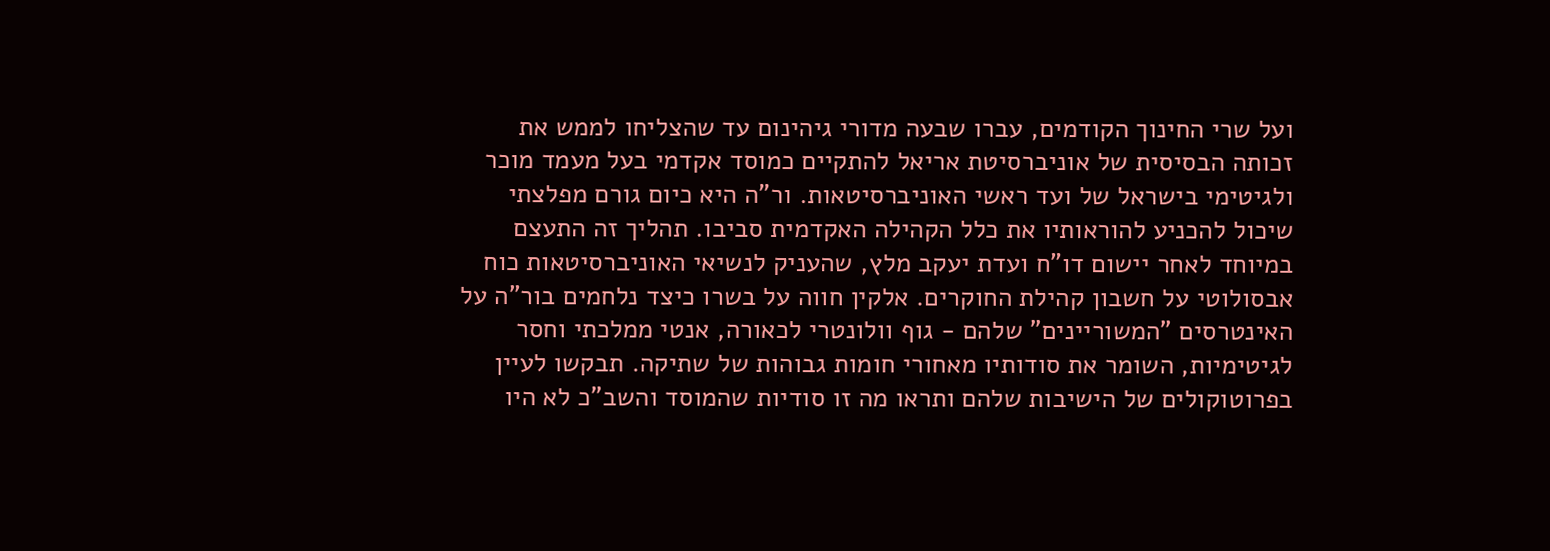ועל שרי החינוך הקודמים, עברו שבעה מדורי גיהינום עד שהצליחו לממש את זכותה הבסיסית של אוניברסיטת אריאל להתקיים כמוסד אקדמי בעל מעמד מוכר ולגיטימי בישראל של ועד ראשי האוניברסיטאות. ור"ה היא כיום גורם מפלצתי שיכול להכניע להוראותיו את כלל הקהילה האקדמית סביבו. תהליך זה התעצם במיוחד לאחר יישום דו"ח ועדת יעקב מלץ, שהעניק לנשיאי האוניברסיטאות כוח אבסולוטי על חשבון קהילת החוקרים. אלקין חווה על בשרו כיצד נלחמים בור"ה על האינטרסים "המשוריינים" שלהם - גוף וולונטרי לכאורה, אנטי ממלכתי וחסר לגיטימיות, השומר את סודותיו מאחורי חומות גבוהות של שתיקה. תבקשו לעיין בפרוטוקולים של הישיבות שלהם ותראו מה זו סודיות שהמוסד והשב"כ לא היו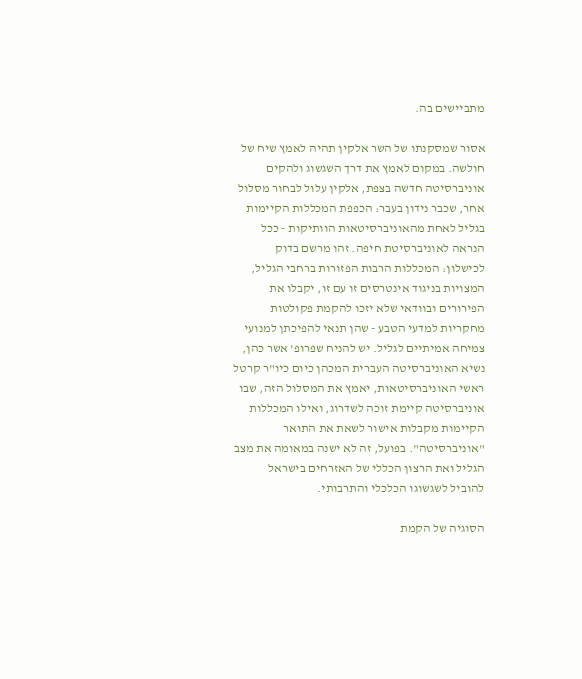מתביישים בה.

אסור שמסקנתו של השר אלקין תהיה לאמץ שיח של חולשה. במקום לאמץ את דרך השגשוג ולהקים אוניברסיטה חדשה בצפת, אלקין עלול לבחור מסלול אחר, שכבר נידון בעבר: הכפפת המכללות הקיימות בגליל לאחת מהאוניברסיטאות הוותיקות - ככל הנראה לאוניברסיטת חיפה. זהו מרשם בדוק לכישלון: המכללות הרבות הפזורות ברחבי הגליל, המצויות בניגוד אינטרסים זו עם זו, יקבלו את הפירורים ובוודאי שלא יזכו להקמת פקולטות מחקריות למדעי הטבע - שהן תנאי להפיכתן למנועי צמיחה אמיתיים לגליל. יש להניח שפרופ' אשר כהן, נשיא האוניברסיטה העברית המכהן כיום כיו"ר קרטל ראשי האוניברסיטאות, יאמץ את המסלול הזה, שבו אוניברסיטה קיימת זוכה לשדרוג, ואילו המכללות הקיימות מקבלות אישור לשאת את התואר "אוניברסיטה". בפועל, זה לא ישנה במאומה את מצב הגליל ואת הרצון הכללי של האזרחים בישראל להוביל לשגשוגו הכלכלי והתרבותי.

הסוגיה של הקמת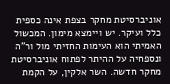אוניברסיטת מחקר בצפת אינה כספית כלל ועיקר. יש ויימצא מימון. המכשול האמיתי הוא העימות החזיתי מול ור"ה ונספחיה על ההיתר לפתוח אוניברסיטת מחקר חדשה. השר אלקין, על הקמת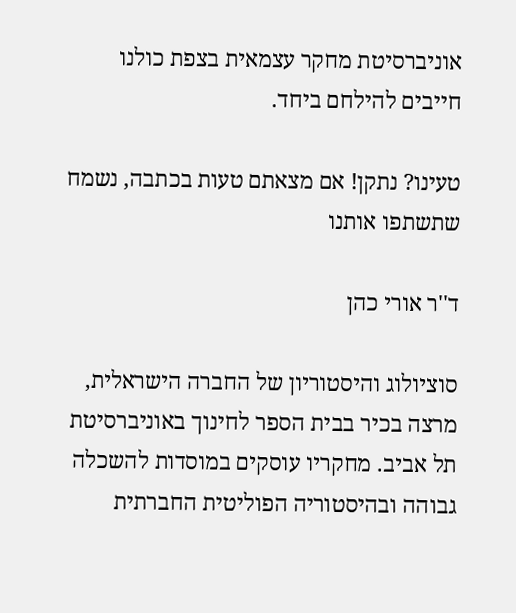אוניברסיטת מחקר עצמאית בצפת כולנו חייבים להילחם ביחד.

טעינו? נתקן! אם מצאתם טעות בכתבה, נשמח שתשתפו אותנו

ד''ר אורי כהן

סוציולוג והיסטוריון של החברה הישראלית, מרצה בכיר בבית הספר לחינוך באוניברסיטת תל אביב. מחקריו עוסקים במוסדות להשכלה גבוהה ובהיסטוריה הפוליטית החברתית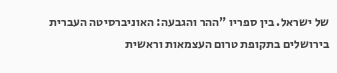של ישראל. בין ספריו "ההר והגבעה: האוניברסיטה העברית בירושלים בתקופת טרום העצמאות וראשית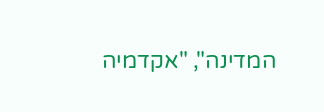המדינה", "אקדמיה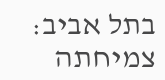בתל אביב: צמיחתה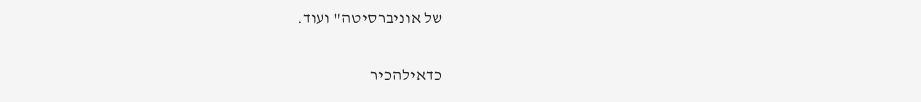של אוניברסיטה" ועוד.

כדאילהכיר